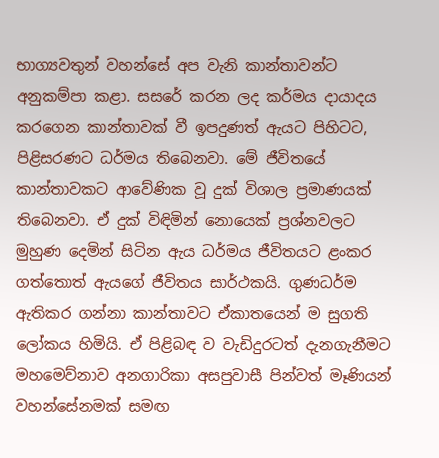භාග්‍යවතුන් වහන්සේ අප වැනි කාන්තාවන්ට අනුකම්පා කළා. සසරේ කරන ලද කර්මය දායාදය කරගෙන කාන්තාවක් වී ඉපදුණත් ඇයට පිහිටට, පිළිසරණට ධර්මය තිබෙනවා. මේ ජීවිතයේ කාන්තාවකට ආවේණික වූ දුක් විශාල ප්‍රමාණයක් තිබෙනවා. ඒ දුක් විඳිමින් නොයෙක් ප්‍රශ්නවලට මුහුණ දෙමින් සිටින ඇය ධර්මය ජීවිතයට ළංකර ගත්තොත් ඇයගේ ජීවිතය සාර්ථකයි. ගුණධර්ම ඇතිකර ගන්නා කාන්තාවට ඒකාතයෙන් ම සුගති ලෝකය හිමියි. ඒ පිළිබඳ ව වැඩිදුරටත් දැනගැනීමට මහමෙව්නාව අනගාරිකා අසපුවාසී පින්වත් මෑණියන් වහන්සේනමක් සමඟ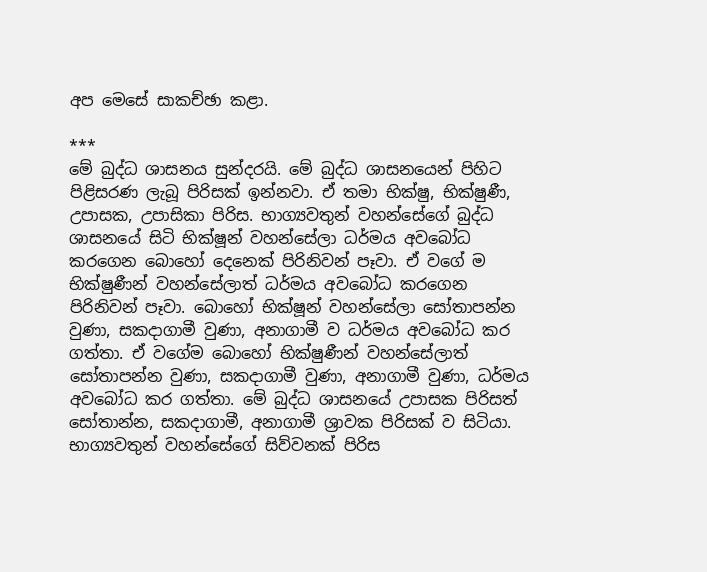අප මෙසේ සාකච්ඡා කළා.

***
මේ බුද්ධ ශාසනය සුන්දරයි. මේ බුද්ධ ශාසනයෙන් පිහිට පිළිසරණ ලැබූ පිරිසක් ඉන්නවා. ඒ තමා භික්ෂු, භික්ෂුණී, උපාසක, උපාසිකා පිරිස. භාග්‍යවතුන් වහන්සේගේ බුද්ධ ශාසනයේ සිටි භික්ෂූන් වහන්සේලා ධර්මය අවබෝධ කරගෙන බොහෝ දෙනෙක් පිරිනිවන් පෑවා. ඒ වගේ ම භික්ෂුණීන් වහන්සේලාත් ධර්මය අවබෝධ කරගෙන පිරිනිවන් පෑවා. බොහෝ භික්ෂූන් වහන්සේලා සෝතාපන්න වුණා, සකදාගාමී වුණා, අනාගාමී ව ධර්මය අවබෝධ කර ගත්තා. ඒ වගේම බොහෝ භික්ෂුණීන් වහන්සේලාත් සෝතාපන්න වුණා, සකදාගාමී වුණා, අනාගාමී වුණා, ධර්මය අවබෝධ කර ගත්තා. මේ බුද්ධ ශාසනයේ උපාසක පිරිසත් සෝතාන්න, සකදාගාමී, අනාගාමී ශ්‍රාවක පිරිසක් ව සිටියා. භාග්‍යවතුන් වහන්සේගේ සිව්වනක් පිරිස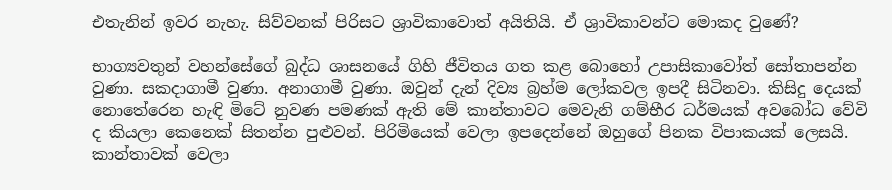එතැනින් ඉවර නැහැ. සිව්වනක් පිරිසට ශ්‍රාවිකාවොත් අයිතියි. ඒ ශ්‍රාවිකාවන්ට මොකද වුණේ?

භාග්‍යවතුන් වහන්සේගේ බුද්ධ ශාසනයේ ගිහි ජීවිතය ගත කළ බොහෝ උපාසිකාවෝත් සෝතාපන්න වුණා. සකදාගාමී වුණා. අනාගාමී වුණා. ඔවුන් දැන් දිව්‍ය බ්‍රහ්ම ලෝකවල ඉපදී සිටිනවා. කිසිදු දෙයක් නොතේරෙන හැඳි මිටේ නුවණ පමණක් ඇති මේ කාන්තාවට මෙවැනි ගම්භීර ධර්මයක් අවබෝධ වේවි ද කියලා කෙනෙක් සිතන්න පුළුවන්. පිරිමියෙක් වෙලා ඉපදෙන්නේ ඔහුගේ පිනක විපාකයක් ලෙසයි. කාන්තාවක් වෙලා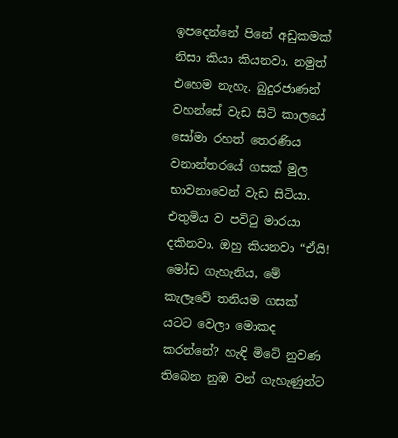ඉපදෙන්නේ පිනේ අඩුකමක් නිසා කියා කියනවා. නමුත් එහෙම නැහැ. බුදුරජාණන් වහන්සේ වැඩ සිටි කාලයේ සෝමා රහත් තෙරණිය වනාන්තරයේ ගසක් මුල භාවනාවෙන් වැඩ සිටියා. එතුමිය ව පවිටු මාරයා දකිනවා. ඔහු කියනවා “ඒයි! මෝඩ ගැහැනිය, මේ කැලෑවේ තනියම ගසක් යටට වෙලා මොකද කරන්නේ? හැඳි මිටේ නුවණ තිබෙන නුඹ වන් ගැහැණුන්ට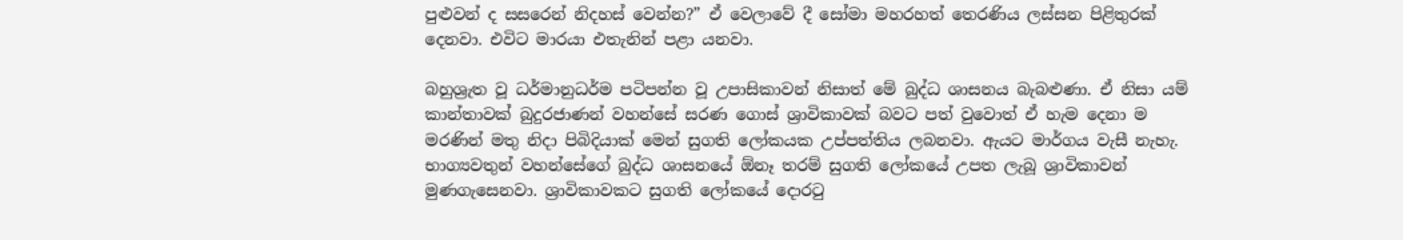පුළුවන් ද සසරෙන් නිදහස් වෙන්න?” ඒ වෙලාවේ දී සෝමා මහරහත් තෙරණිය ලස්සන පිළිතුරක් දෙනවා. එවිට මාරයා එතැනින් පළා යනවා.

බහුශ්‍රැත වූ ධර්මානුධර්ම පටිපන්න වූ උපාසිකාවන් නිසාත් මේ බුද්ධ ශාසනය බැබළුණා. ඒ නිසා යම් කාන්තාවක් බුදුරජාණන් වහන්සේ සරණ ගොස් ශ්‍රාවිකාවක් බවට පත් වුවොත් ඒ හැම දෙනා ම මරණින් මතු නිදා පිබිදියාක් මෙන් සුගති ලෝකයක උප්පත්තිය ලබනවා. ඇයට මාර්ගය වැසී නැහැ. භාග්‍යවතුන් වහන්සේගේ බුද්ධ ශාසනයේ ඕනෑ තරම් සුගති ලෝකයේ උපත ලැබූ ශ්‍රාවිකාවන් මුණගැසෙනවා. ශ්‍රාවිකාවකට සුගති ලෝකයේ දොරටු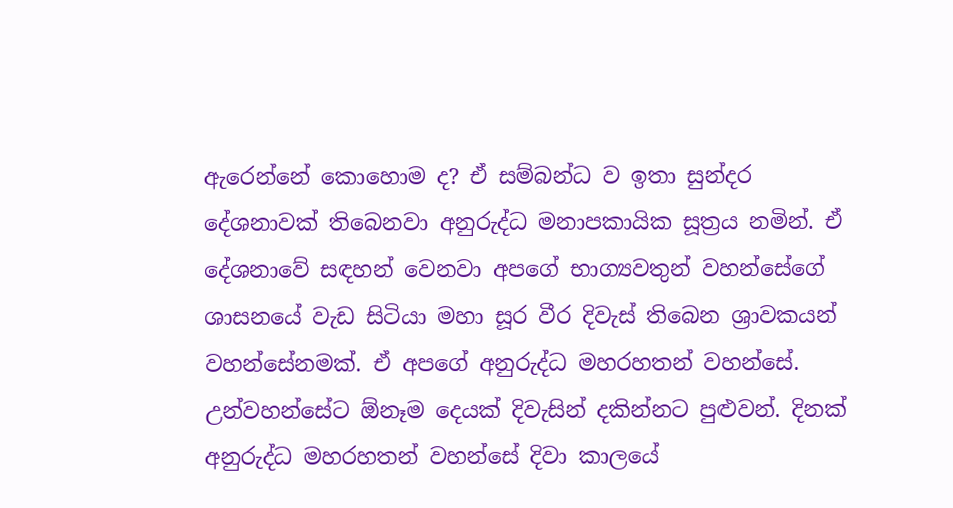ඇරෙන්නේ කොහොම ද? ඒ සම්බන්ධ ව ඉතා සුන්දර දේශනාවක් තිබෙනවා අනුරුද්ධ මනාපකායික සූත්‍රය නමින්. ඒ දේශනාවේ සඳහන් වෙනවා අපගේ භාග්‍යවතුන් වහන්සේගේ ශාසනයේ වැඩ සිටියා මහා සූර වීර දිවැස් තිබෙන ශ්‍රාවකයන් වහන්සේනමක්. ඒ අපගේ අනුරුද්ධ මහරහතන් වහන්සේ. උන්වහන්සේට ඕනෑම දෙයක් දිවැසින් දකින්නට පුළුවන්. දිනක් අනුරුද්ධ මහරහතන් වහන්සේ දිවා කාලයේ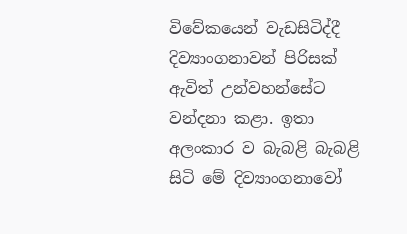විවේකයෙන් වැඩසිටිද්දී දිව්‍යාංගනාවන් පිරිසක් ඇවිත් උන්වහන්සේට වන්දනා කළා. ඉතා අලංකාර ව බැබළි බැබළි සිටි මේ දිව්‍යාංගනාවෝ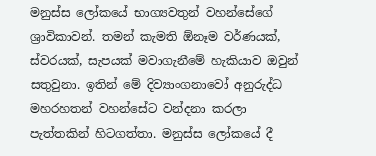මනුස්ස ලෝකයේ භාග්‍යවතුන් වහන්සේගේ ශ්‍රාවිකාවන්. තමන් කැමති ඕනෑම වර්ණයක්, ස්වරයක්, සැපයක් මවාගැනීමේ හැකියාව ඔවුන් සතුවුනා. ඉතින් මේ දිව්‍යාංගනාවෝ අනුරුද්ධ මහරහතන් වහන්සේට වන්දනා කරලා පැත්තකින් හිටගත්තා. මනුස්ස ලෝකයේ දී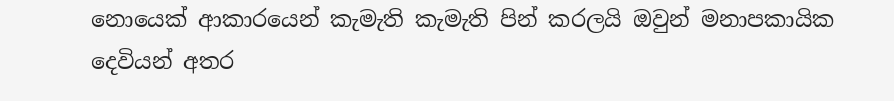නොයෙක් ආකාරයෙන් කැමැති කැමැති පින් කරලයි ඔවුන් මනාපකායික දෙවියන් අතර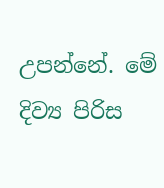උපන්නේ. මේ දිව්‍ය පිරිස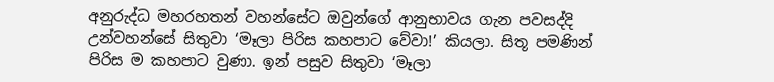අනුරුද්ධ මහරහතන් වහන්සේට ඔවුන්ගේ ආනුභාවය ගැන පවසද්දි උන්වහන්සේ සිතුවා ‘මෑලා පිරිස කහපාට වේවා!’ කියලා. සිතූ පමණින් පිරිස ම කහපාට වුණා. ඉන් පසුව සිතුවා ‘මෑලා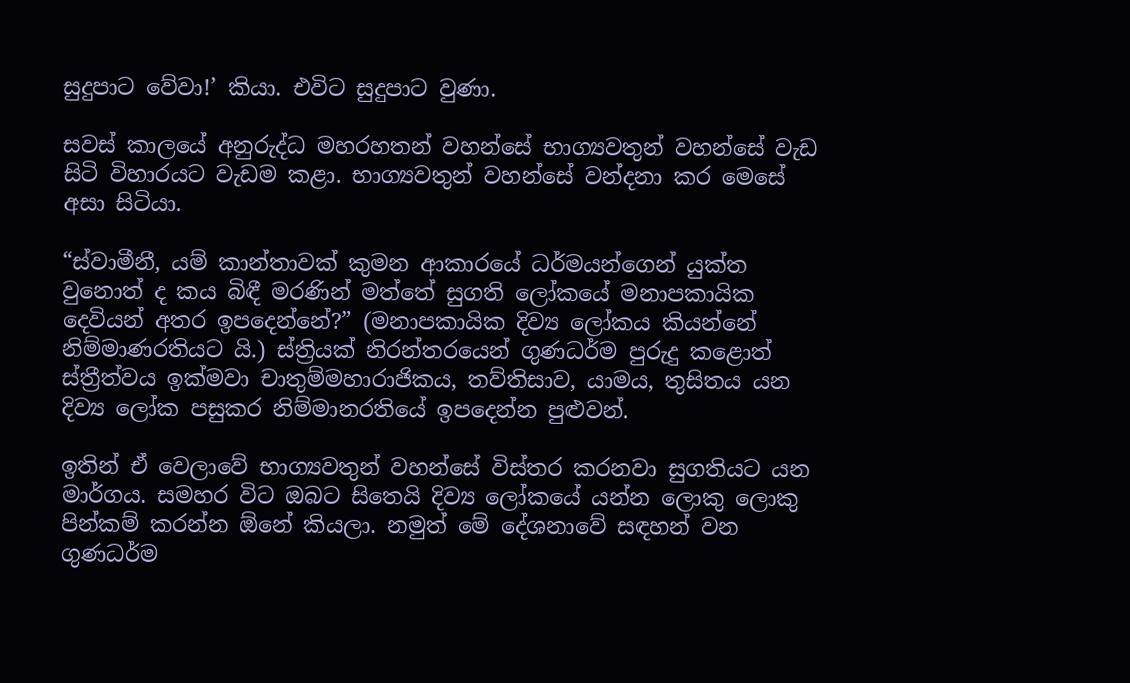සුදුපාට වේවා!’ කියා. එවිට සුදුපාට වුණා.

සවස් කාලයේ අනුරුද්ධ මහරහතන් වහන්සේ භාග්‍යවතුන් වහන්සේ වැඩ සිටි විහාරයට වැඩම කළා. භාග්‍යවතුන් වහන්සේ වන්දනා කර මෙසේ අසා සිටියා.

“ස්වාමීනී, යම් කාන්තාවක් කුමන ආකාරයේ ධර්මයන්ගෙන් යුක්ත වුනොත් ද කය බිඳී මරණින් මත්තේ සුගති ලෝකයේ මනාපකායික දෙවියන් අතර ඉපදෙන්නේ?” (මනාපකායික දිව්‍ය ලෝකය කියන්නේ නිම්මාණරතියට යි.) ස්ත්‍රියක් නිරන්තරයෙන් ගුණධර්ම පුරුදු කළොත් ස්ත්‍රීත්වය ඉක්මවා චාතුම්මහාරාජිකය, තව්තිසාව, යාමය, තුසිතය යන දිව්‍ය ලෝක පසුකර නිම්මානරතියේ ඉපදෙන්න පුළුවන්.

ඉතින් ඒ වෙලාවේ භාග්‍යවතුන් වහන්සේ විස්තර කරනවා සුගතියට යන මාර්ගය. සමහර විට ඔබට සිතෙයි දිව්‍ය ලෝකයේ යන්න ලොකු ලොකු පින්කම් කරන්න ඕනේ කියලා. නමුත් මේ දේශනාවේ සඳහන් වන ගුණධර්ම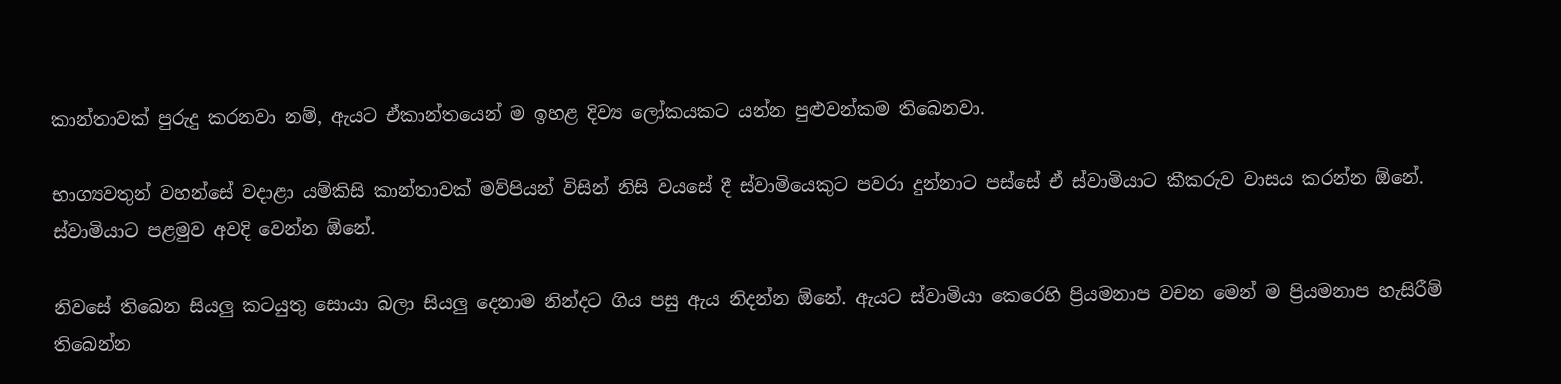කාන්තාවක් පුරුදු කරනවා නම්, ඇයට ඒකාන්තයෙන් ම ඉහළ දිව්‍ය ලෝකයකට යන්න පුළුවන්කම තිබෙනවා.

භාග්‍යවතුන් වහන්සේ වදාළා යම්කිසි කාන්තාවක් මව්පියන් විසින් නිසි වයසේ දී ස්වාමියෙකුට පවරා දුන්නාට පස්සේ ඒ ස්වාමියාට කීකරුව වාසය කරන්න ඕනේ. ස්වාමියාට පළමුව අවදි වෙන්න ඕනේ.

නිවසේ තිබෙන සියලු කටයුතු සොයා බලා සියලු දෙනාම නින්දට ගිය පසු ඇය නිදන්න ඕනේ. ඇයට ස්වාමියා කෙරෙහි ප්‍රියමනාප වචන මෙන් ම ප්‍රියමනාප හැසිරීම් තිබෙන්න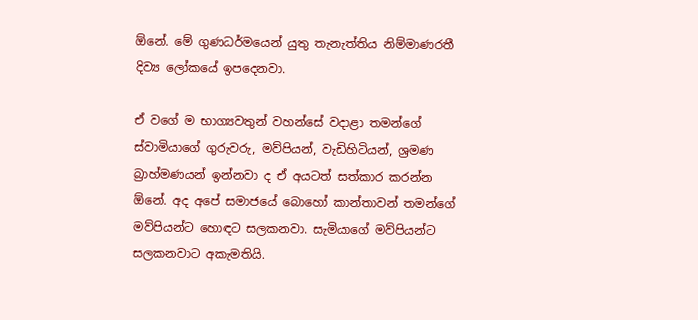ඕනේ. මේ ගුණධර්මයෙන් යුතු තැනැත්තිය නිම්මාණරතී දිව්‍ය ලෝකයේ ඉපදෙනවා.

ඒ වගේ ම භාග්‍යවතුන් වහන්සේ වදාළා තමන්ගේ ස්වාමියාගේ ගුරුවරු, මව්පියන්, වැඩිහිටියන්, ශ්‍රමණ බ්‍රාහ්මණයන් ඉන්නවා ද ඒ අයටත් සත්කාර කරන්න ඕනේ. අද අපේ සමාජයේ බොහෝ කාන්තාවන් තමන්ගේ මව්පියන්ට හොඳට සලකනවා. සැමියාගේ මව්පියන්ට සලකනවාට අකැමතියි.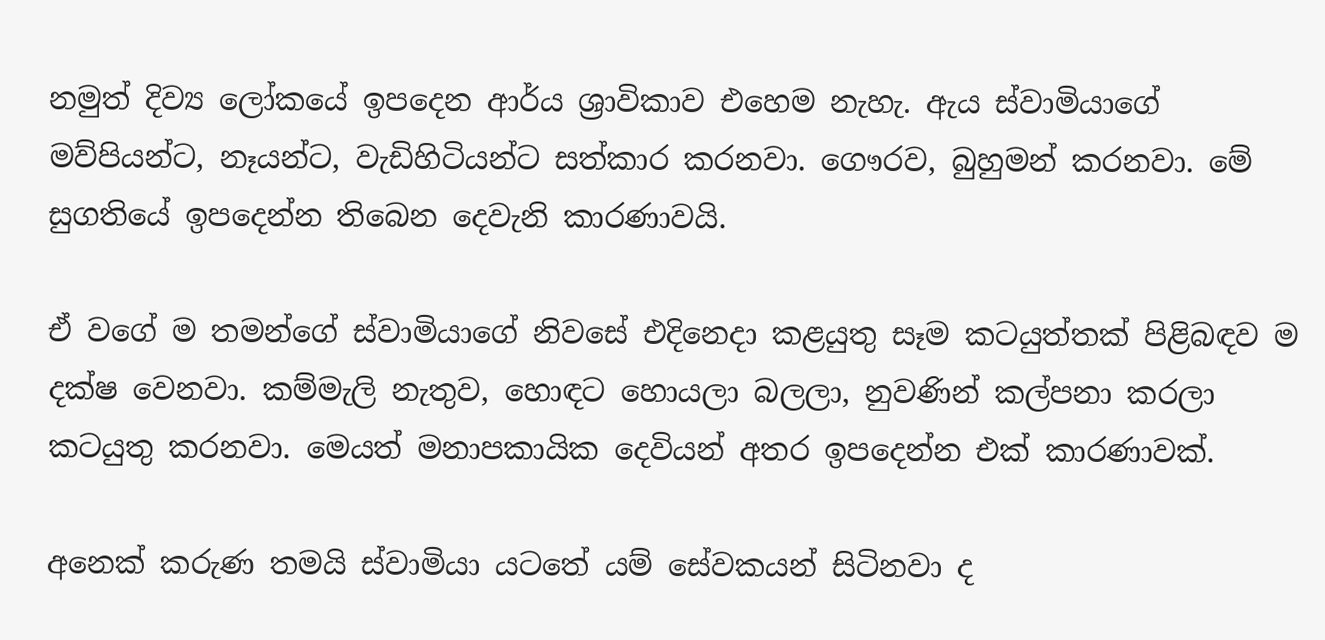නමුත් දිව්‍ය ලෝකයේ ඉපදෙන ආර්ය ශ්‍රාවිකාව එහෙම නැහැ. ඇය ස්වාමියාගේ මව්පියන්ට, නෑයන්ට, වැඩිහිටියන්ට සත්කාර කරනවා. ගෞරව, බුහුමන් කරනවා. මේ සුගතියේ ඉපදෙන්න තිබෙන දෙවැනි කාරණාවයි.

ඒ වගේ ම තමන්ගේ ස්වාමියාගේ නිවසේ එදිනෙදා කළයුතු සෑම කටයුත්තක් පිළිබඳව ම දක්ෂ වෙනවා. කම්මැලි නැතුව, හොඳට හොයලා බලලා, නුවණින් කල්පනා කරලා කටයුතු කරනවා. මෙයත් මනාපකායික දෙවියන් අතර ඉපදෙන්න එක් කාරණාවක්.

අනෙක් කරුණ තමයි ස්වාමියා යටතේ යම් සේවකයන් සිටිනවා ද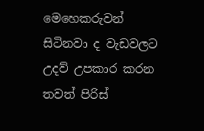මෙහෙකරුවන් සිටිනවා ද වැඩවලට උදව් උපකාර කරන තවත් පිරිස්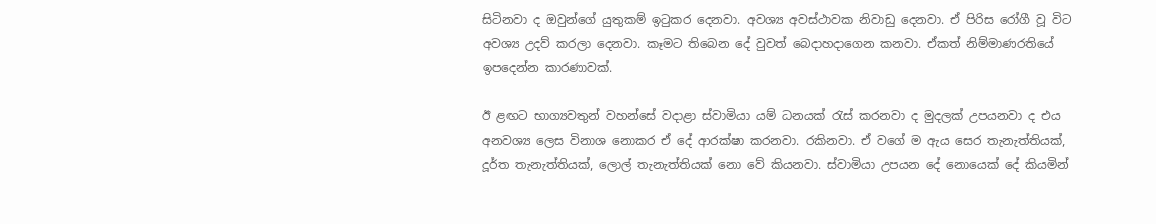සිටිනවා ද ඔවුන්ගේ යුතුකම් ඉටුකර දෙනවා. අවශ්‍ය අවස්ථාවක නිවාඩු දෙනවා. ඒ පිරිස රෝගී වූ විට අවශ්‍ය උදව් කරලා දෙනවා. කෑමට තිබෙන දේ වුවත් බෙදාහදාගෙන කනවා. ඒකත් නිම්මාණරතියේ ඉපදෙන්න කාරණාවක්.

ඊ ළඟට භාග්‍යවතුන් වහන්සේ වදාළා ස්වාමියා යම් ධනයක් රැස් කරනවා ද මුදලක් උපයනවා ද එය අනවශ්‍ය ලෙස විනාශ නොකර ඒ දේ ආරක්ෂා කරනවා. රකිනවා. ඒ වගේ ම ඇය සෙර තැනැත්තියක්, දූර්ත තැනැත්තියක්, ලොල් තැනැත්තියක් නො වේ කියනවා. ස්වාමියා උපයන දේ නොයෙක් දේ කියමින්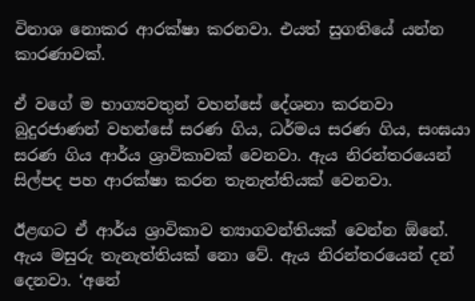විනාශ නොකර ආරක්ෂා කරනවා. එයත් සුගතියේ යන්න කාරණාවක්.

ඒ වගේ ම භාග්‍යවතුන් වහන්සේ දේශනා කරනවා බුදුරජාණන් වහන්සේ සරණ ගිය, ධර්මය සරණ ගිය, සංඝයා සරණ ගිය ආර්ය ශ්‍රාවිකාවක් වෙනවා. ඇය නිරන්තරයෙන් සිල්පද පහ ආරක්ෂා කරන තැනැත්තියක් වෙනවා.

ඊළඟට ඒ ආර්ය ශ්‍රාවිකාව ත්‍යාගවන්තියක් වෙන්න ඕනේ. ඇය මසුරු තැනැත්තියක් නො වේ. ඇය නිරන්තරයෙන් දන් දෙනවා. ‘අනේ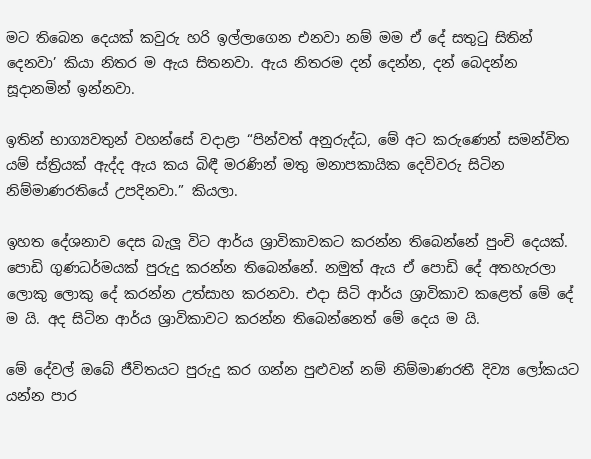මට තිබෙන දෙයක් කවුරු හරි ඉල්ලාගෙන එනවා නම් මම ඒ දේ සතුටු සිතින් දෙනවා’ කියා නිතර ම ඇය සිතනවා. ඇය නිතරම දන් දෙන්න, දන් බෙදන්න සූදානමින් ඉන්නවා.

ඉතින් භාග්‍යවතුන් වහන්සේ වදාළා “පින්වත් අනුරුද්ධ, මේ අට කරුණෙන් සමන්විත යම් ස්ත්‍රියක් ඇද්ද ඇය කය බිඳී මරණින් මතු මනාපකායික දෙවිවරු සිටින නිම්මාණරතියේ උපදිනවා.” කියලා.

ඉහත දේශනාව දෙස බැලූ විට ආර්ය ශ්‍රාවිකාවකට කරන්න තිබෙන්නේ පුංචි දෙයක්. පොඩි ගුණධර්මයක් පුරුදු කරන්න තිබෙන්නේ. නමුත් ඇය ඒ පොඩි දේ අතහැරලා ලොකු ලොකු දේ කරන්න උත්සාහ කරනවා. එදා සිටි ආර්ය ශ්‍රාවිකාව කළෙත් මේ දේ ම යි. අද සිටින ආර්ය ශ්‍රාවිකාවට කරන්න තිබෙන්නෙත් මේ දෙය ම යි.

මේ දේවල් ඔබේ ජීවිතයට පුරුදු කර ගන්න පුළුවන් නම් නිම්මාණරතී දිව්‍ය ලෝකයට යන්න පාර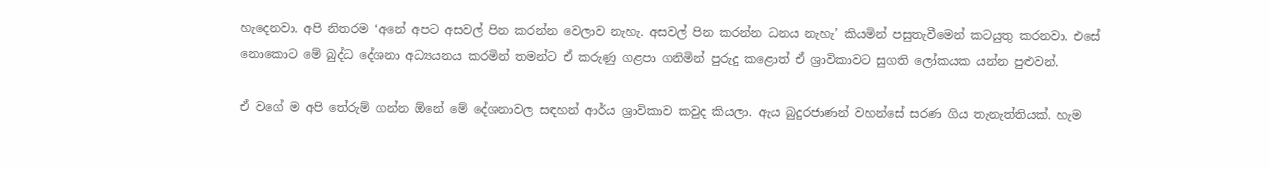හැදෙනවා. අපි නිතරම ‘අනේ අපට අසවල් පින කරන්න වෙලාව නැහැ. අසවල් පින කරන්න ධනය නැහැ’ කියමින් පසුතැවීමෙන් කටයුතු කරනවා. එසේ නොකොට මේ බුද්ධ දේශනා අධ්‍යයනය කරමින් තමන්ට ඒ කරුණු ගළපා ගනිමින් පුරුදු කළොත් ඒ ශ්‍රාවිකාවට සුගති ලෝකයක යන්න පුළුවන්.

ඒ වගේ ම අපි තේරුම් ගන්න ඕනේ මේ දේශනාවල සඳහන් ආර්ය ශ්‍රාවිකාව කවුද කියලා. ඇය බුදුරජාණන් වහන්සේ සරණ ගිය තැනැත්තියක්. හැම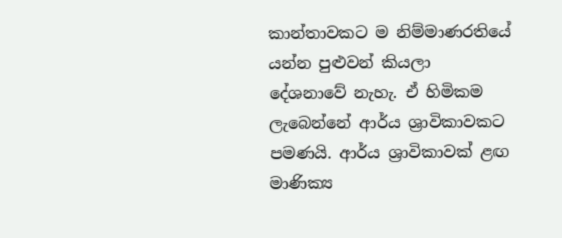කාන්තාවකට ම නිම්මාණරතියේ යන්න පුළුවන් කියලා දේශනාවේ නැහැ. ඒ හිමිකම ලැබෙන්නේ ආර්ය ශ්‍රාවිකාවකට පමණයි. ආර්ය ශ්‍රාවිකාවක් ළඟ මාණික්‍ය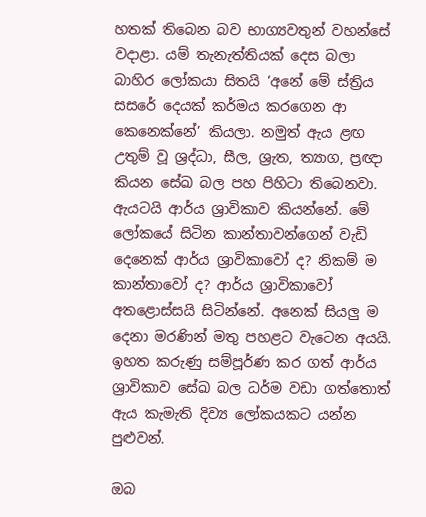හතක් තිබෙන බව භාග්‍යවතුන් වහන්සේ වදාළා. යම් තැනැත්තියක් දෙස බලා බාහිර ලෝකයා සිතයි ‘අනේ මේ ස්ත්‍රිය සසරේ දෙයක් කර්මය කරගෙන ආ කෙනෙක්නේ’ කියලා. නමුත් ඇය ළඟ උතුම් වූ ශ්‍රද්ධා, සීල, ශ්‍රැත, ත්‍යාග, ප්‍රඥා කියන සේඛ බල පහ පිහිටා තිබෙනවා. ඇයටයි ආර්ය ශ්‍රාවිකාව කියන්නේ. මේ ලෝකයේ සිටින කාන්තාවන්ගෙන් වැඩි දෙනෙක් ආර්ය ශ්‍රාවිකාවෝ ද? නිකම් ම කාන්තාවෝ ද? ආර්ය ශ්‍රාවිකාවෝ අතළොස්සයි සිටින්නේ. අනෙක් සියලු ම දෙනා මරණින් මතු පහළට වැටෙන අයයි. ඉහත කරුණු සම්පූර්ණ කර ගත් ආර්ය ශ්‍රාවිකාව සේඛ බල ධර්ම වඩා ගත්තොත් ඇය කැමැති දිව්‍ය ලෝකයකට යන්න පුළුවන්.

ඔබ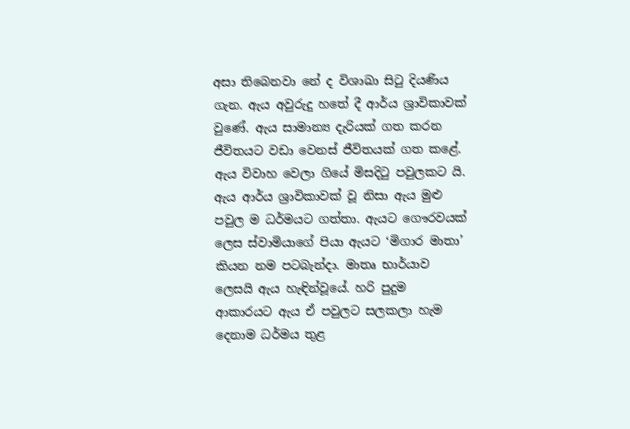අසා තිබෙනවා නේ ද විශාඛා සිටු දියණිය ගැන. ඇය අවුරුදු හතේ දී ආර්ය ශ්‍රාවිකාවක් වුණේ. ඇය සාමාන්‍ය දැරියක් ගත කරන ජීවිතයට වඩා වෙනස් ජීවිතයක් ගත කළේ. ඇය විවාහ වෙලා ගියේ මිසදිටු පවුලකට යි. ඇය ආර්ය ශ්‍රාවිකාවක් වූ නිසා ඇය මුළු පවුල ම ධර්මයට ගත්තා. ඇයට ගෞරවයක් ලෙස ස්වාමියාගේ පියා ඇයට ‘මිගාර මාතා’ කියන නම පටබැන්දා. මාතෘ භාර්යාව ලෙසයි ඇය හැඳින්වූයේ. හරි පුදුම ආකාරයට ඇය ඒ පවුලට සලකලා හැම දෙනාම ධර්මය තුළ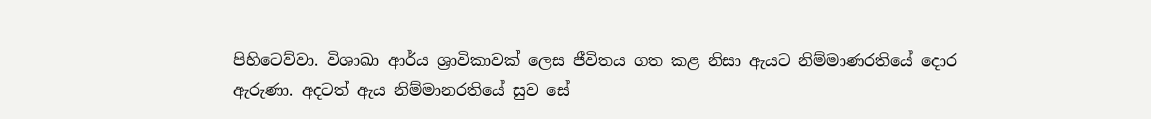පිහිටෙව්වා. විශාඛා ආර්ය ශ්‍රාවිකාවක් ලෙස ජීවිතය ගත කළ නිසා ඇයට නිම්මාණරතියේ දොර ඇරුණා. අදටත් ඇය නිම්මානරතියේ සුව සේ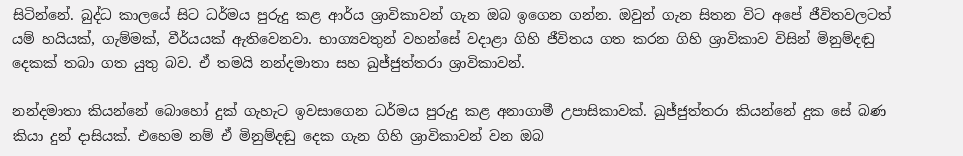සිටින්නේ. බුද්ධ කාලයේ සිට ධර්මය පුරුදු කළ ආර්ය ශ්‍රාවිකාවන් ගැන ඔබ ඉගෙන ගන්න. ඔවුන් ගැන සිතන විට අපේ ජීවිතවලටත් යම් හයියක්, ගැම්මක්, වීර්යයක් ඇතිවෙනවා. භාග්‍යවතුන් වහන්සේ වදාළා ගිහි ජීවිතය ගත කරන ගිහි ශ්‍රාවිකාව විසින් මිනුම්දඬු දෙකක් තබා ගත යුතු බව. ඒ තමයි නන්දමාතා සහ ඛුජ්ජුත්තරා ශ්‍රාවිකාවන්.

නන්දමාතා කියන්නේ බොහෝ දුක් ගැහැට ඉවසාගෙන ධර්මය පුරුදු කළ අනාගාමී උපාසිකාවක්. ඛුජ්ජුත්තරා කියන්නේ දුක සේ බණ කියා දුන් දාසියක්. එහෙම නම් ඒ මිනුම්දඬු දෙක ගැන ගිහි ශ්‍රාවිකාවන් වන ඔබ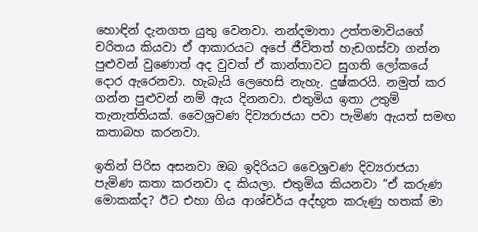හොඳින් දැනගත යුතු වෙනවා. නන්දමාතා උත්තමාවියගේ චරිතය කියවා ඒ ආකාරයට අපේ ජීවිතත් හැඩගස්වා ගන්න පුළුවන් වුණොත් අද වුවත් ඒ කාන්තාවට සුගති ලෝකයේ දොර ඇරෙනවා. හැබැයි ලෙහෙසි නැහැ. දුෂ්කරයි. නමුත් කර ගන්න පුළුවන් නම් ඇය දිනනවා. එතුමිය ඉතා උතුම් තැනැත්තියක්. වෛශ්‍රවණ දිව්‍යරාජයා පවා පැමිණ ඇයත් සමඟ කතාබහ කරනවා.

ඉතින් පිරිස අසනවා ඔබ ඉදිරියට වෛශ්‍රවණ දිව්‍යරාජයා පැමිණ කතා කරනවා ද කියලා. එතුමිය කියනවා “ඒ කරුණ මොකක්ද? ඊට එහා ගිය ආශ්චර්ය අද්භූත කරුණු හතක් මා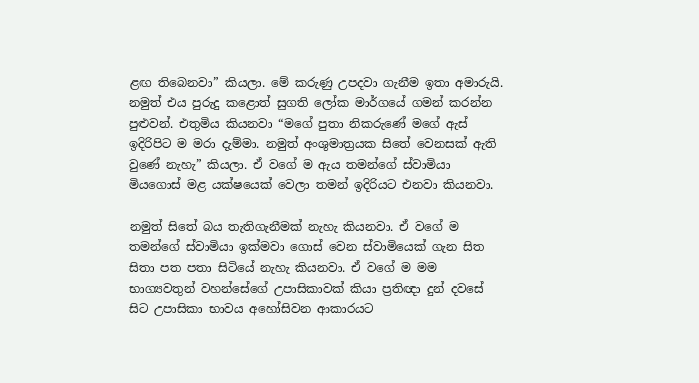ළඟ තිබෙනවා” කියලා. මේ කරුණු උපදවා ගැනීම ඉතා අමාරුයි. නමුත් එය පුරුදු කළොත් සුගති ලෝක මාර්ගයේ ගමන් කරන්න පුළුවන්. එතුමිය කියනවා “මගේ පුතා නිකරුණේ මගේ ඇස් ඉදිරිපිට ම මරා දැම්මා. නමුත් අංශුමාත්‍රයක සිතේ වෙනසක් ඇති වුණේ නැහැ” කියලා. ඒ වගේ ම ඇය තමන්ගේ ස්වාමියා මියගොස් මළ යක්ෂයෙක් වෙලා තමන් ඉදිරියට එනවා කියනවා.

නමුත් සිතේ බය තැතිගැනීමක් නැහැ කියනවා. ඒ වගේ ම තමන්ගේ ස්වාමියා ඉක්මවා ගොස් වෙන ස්වාමියෙක් ගැන සිත සිතා පත පතා සිටියේ නැහැ කියනවා. ඒ වගේ ම මම භාග්‍යවතුන් වහන්සේගේ උපාසිකාවක් කියා ප්‍රතිඥා දුන් දවසේ සිට උපාසිකා භාවය අහෝසිවන ආකාරයට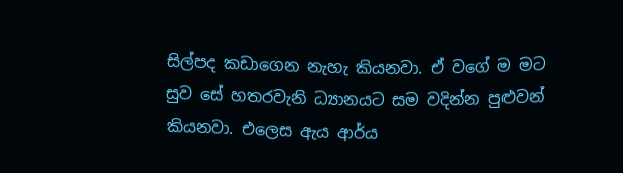සිල්පද කඩාගෙන නැහැ කියනවා. ඒ වගේ ම මට සුව සේ හතරවැනි ධ්‍යානයට සම වදින්න පුළුවන් කියනවා. එලෙස ඇය ආර්ය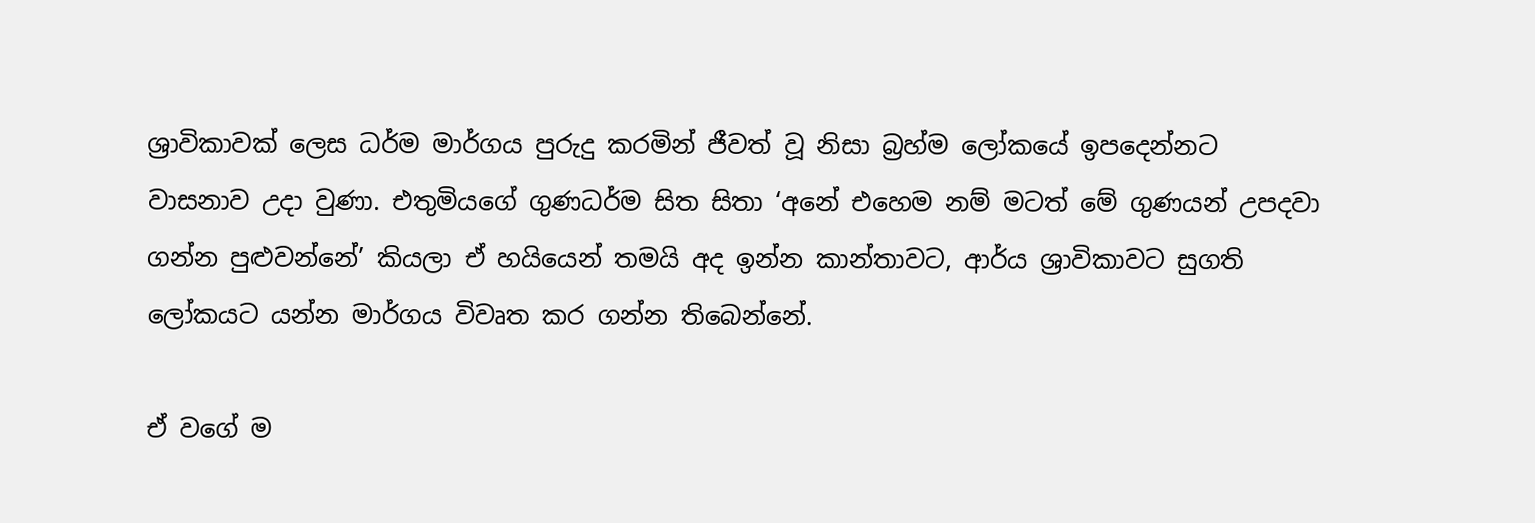ශ්‍රාවිකාවක් ලෙස ධර්ම මාර්ගය පුරුදු කරමින් ජීවත් වූ නිසා බ්‍රහ්ම ලෝකයේ ඉපදෙන්නට වාසනාව උදා වුණා. එතුමියගේ ගුණධර්ම සිත සිතා ‘අනේ එහෙම නම් මටත් මේ ගුණයන් උපදවා ගන්න පුළුවන්නේ’ කියලා ඒ හයියෙන් තමයි අද ඉන්න කාන්තාවට, ආර්ය ශ්‍රාවිකාවට සුගති ලෝකයට යන්න මාර්ගය විවෘත කර ගන්න තිබෙන්නේ.

ඒ වගේ ම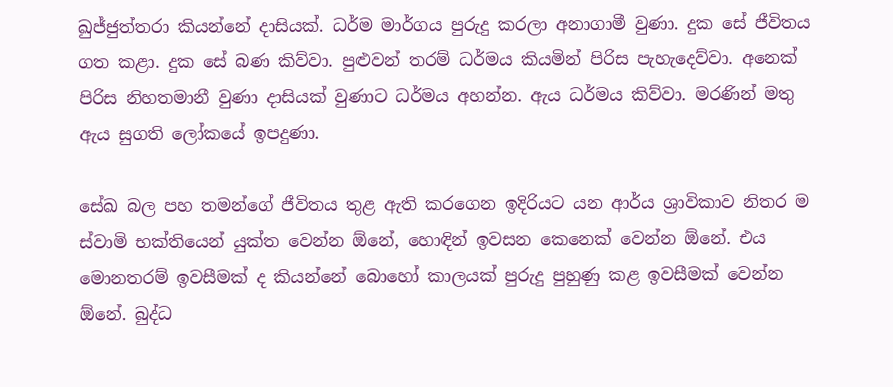ඛුජ්ජුත්තරා කියන්නේ දාසියක්. ධර්ම මාර්ගය පුරුදු කරලා අනාගාමී වුණා. දුක සේ ජීවිතය ගත කළා. දුක සේ බණ කිව්වා. පුළුවන් තරම් ධර්මය කියමින් පිරිස පැහැදෙව්වා. අනෙක් පිරිස නිහතමානී වුණා දාසියක් වුණාට ධර්මය අහන්න. ඇය ධර්මය කිව්වා. මරණින් මතු ඇය සුගති ලෝකයේ ඉපදුණා.

සේඛ බල පහ තමන්ගේ ජීවිතය තුළ ඇති කරගෙන ඉදිරියට යන ආර්ය ශ්‍රාවිකාව නිතර ම ස්වාමි භක්තියෙන් යුක්ත වෙන්න ඕනේ, හොඳින් ඉවසන කෙනෙක් වෙන්න ඕනේ. එය මොනතරම් ඉවසීමක් ද කියන්නේ බොහෝ කාලයක් පුරුදු පුහුණු කළ ඉවසීමක් වෙන්න ඕනේ. බුද්ධ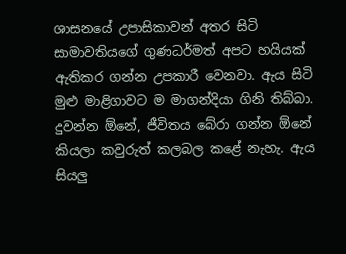ශාසනයේ උපාසිකාවන් අතර සිටි සාමාවතියගේ ගුණධර්මත් අපට හයියක් ඇතිකර ගන්න උපකාරී වෙනවා. ඇය සිටි මුළු මාළිගාවට ම මාගන්දියා ගිනි තිබ්බා. දුවන්න ඕනේ, ජීවිතය බේරා ගන්න ඕනේ කියලා කවුරුත් කලබල කළේ නැහැ. ඇය සියලු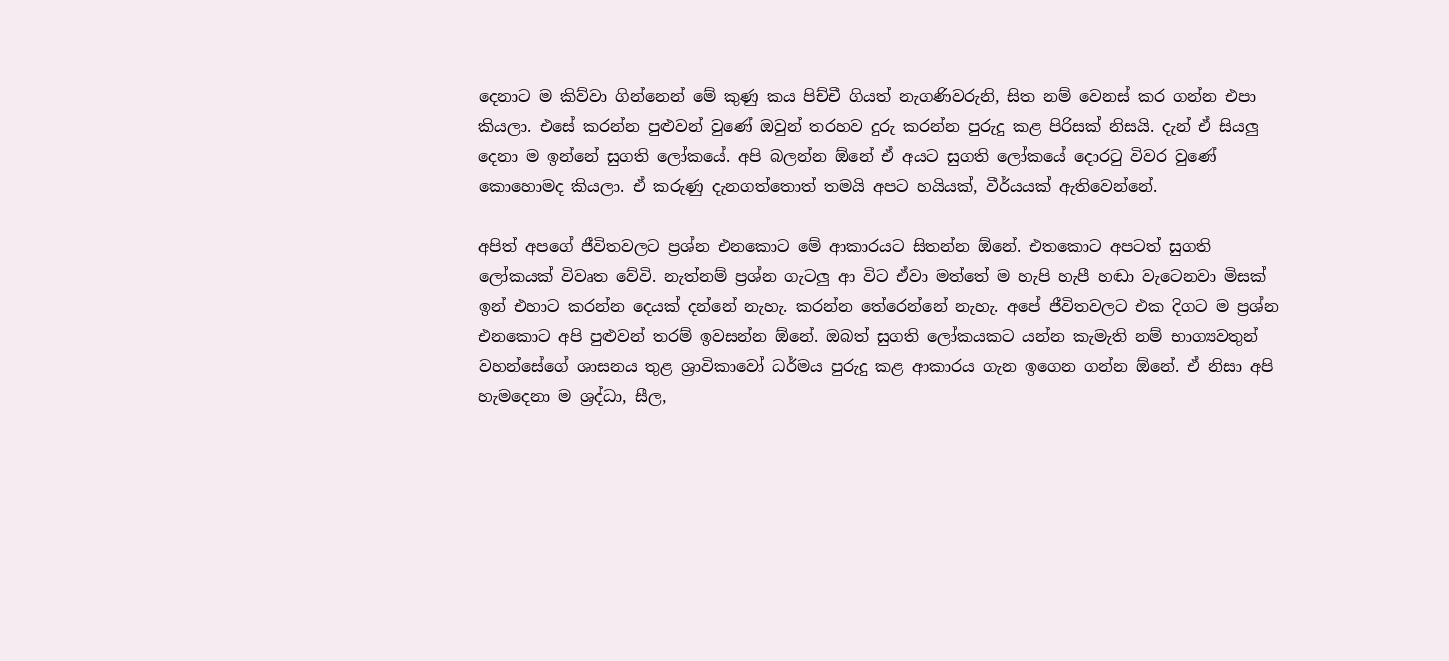දෙනාට ම කිව්වා ගින්නෙන් මේ කුණු කය පිච්චී ගියත් නැගණිවරුනි, සිත නම් වෙනස් කර ගන්න එපා කියලා. එසේ කරන්න පුළුවන් වුණේ ඔවුන් තරහව දුරු කරන්න පුරුදු කළ පිරිසක් නිසයි. දැන් ඒ සියලු දෙනා ම ඉන්නේ සුගති ලෝකයේ. අපි බලන්න ඕනේ ඒ අයට සුගති ලෝකයේ දොරටු විවර වුණේ කොහොමද කියලා. ඒ කරුණු දැනගත්තොත් තමයි අපට හයියක්, වීර්යයක් ඇතිවෙන්නේ.

අපිත් අපගේ ජීවිතවලට ප්‍රශ්න එනකොට මේ ආකාරයට සිතන්න ඕනේ. එතකොට අපටත් සුගති ලෝකයක් විවෘත වේවි. නැත්නම් ප්‍රශ්න ගැටලු ආ විට ඒවා මත්තේ ම හැපි හැපී හඬා වැටෙනවා මිසක් ඉන් එහාට කරන්න දෙයක් දන්නේ නැහැ. කරන්න තේරෙන්නේ නැහැ. අපේ ජීවිතවලට එක දිගට ම ප්‍රශ්න එනකොට අපි පුළුවන් තරම් ඉවසන්න ඕනේ. ඔබත් සුගති ලෝකයකට යන්න කැමැති නම් භාග්‍යවතුන් වහන්සේගේ ශාසනය තුළ ශ්‍රාවිකාවෝ ධර්මය පුරුදු කළ ආකාරය ගැන ඉගෙන ගන්න ඕනේ. ඒ නිසා අපි හැමදෙනා ම ශ්‍රද්ධා, සීල,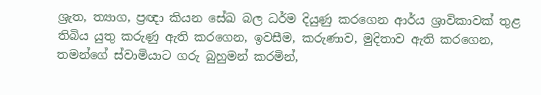ශ්‍රැත, ත්‍යාග, ප්‍රඥා කියන සේඛ බල ධර්ම දියුණු කරගෙන ආර්ය ශ්‍රාවිකාවක් තුළ තිබිය යුතු කරුණු ඇති කරගෙන, ඉවසීම, කරුණාව, මුදිතාව ඇති කරගෙන, තමන්ගේ ස්වාමියාට ගරු බුහුමන් කරමින්,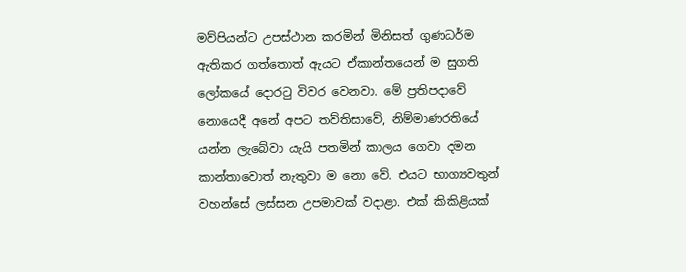මව්පියන්ට උපස්ථාන කරමින් මිනිසත් ගුණධර්ම ඇතිකර ගත්තොත් ඇයට ඒකාන්තයෙන් ම සුගති ලෝකයේ දොරටු විවර වෙනවා. මේ ප්‍රතිපදාවේ නොයෙදී අනේ අපට තව්තිසාවේ, නිම්මාණරතියේ යන්න ලැබේවා යැයි පතමින් කාලය ගෙවා දමන කාන්තාවොත් නැතුවා ම නො වේ. එයට භාග්‍යවතුන් වහන්සේ ලස්සන උපමාවක් වදාළා. එක් කිකිළියක්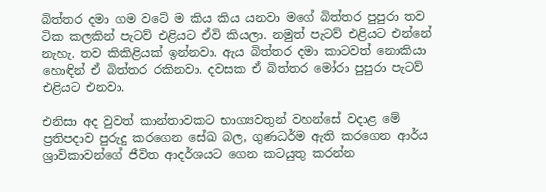බිත්තර දමා ගම වටේ ම කිය කිය යනවා මගේ බිත්තර පුපුරා තව ටික කලකින් පැටව් එළියට ඒවි කියලා. නමුත් පැටව් එළියට එන්නේ නැහැ. තව කිකිළියක් ඉන්නවා. ඇය බිත්තර දමා කාටවත් නොකියා හොඳින් ඒ බිත්තර රකිනවා. දවසක ඒ බිත්තර මෝරා පුපුරා පැටව් එළියට එනවා.

එනිසා අද වුවත් කාන්තාවකට භාග්‍යවතුන් වහන්සේ වදාළ මේ ප්‍රතිපදාව පුරුදු කරගෙන සේඛ බල, ගුණධර්ම ඇති කරගෙන ආර්ය ශ්‍රාවිකාවන්ගේ ජීවිත ආදර්ශයට ගෙන කටයුතු කරන්න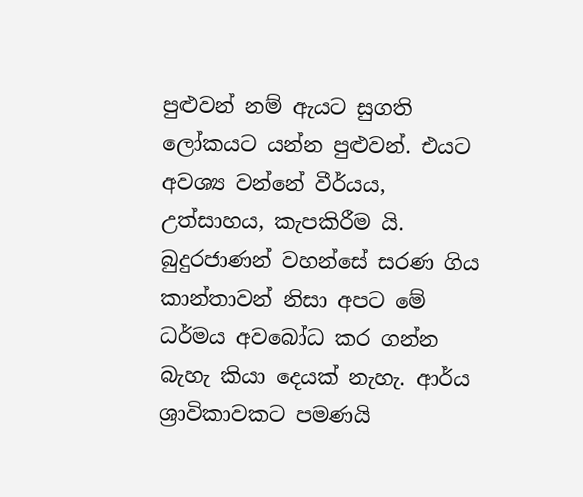පුළුවන් නම් ඇයට සුගති ලෝකයට යන්න පුළුවන්. එයට අවශ්‍ය වන්නේ වීර්යය, උත්සාහය, කැපකිරීම යි. බුදුරජාණන් වහන්සේ සරණ ගිය කාන්තාවන් නිසා අපට මේ ධර්මය අවබෝධ කර ගන්න බැහැ කියා දෙයක් නැහැ. ආර්ය ශ්‍රාවිකාවකට පමණයි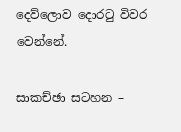දෙව්ලොව දොරටු විවර වෙන්නේ.

සාකච්ඡා සටහන –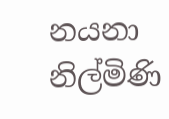නයනා නිල්මිණි